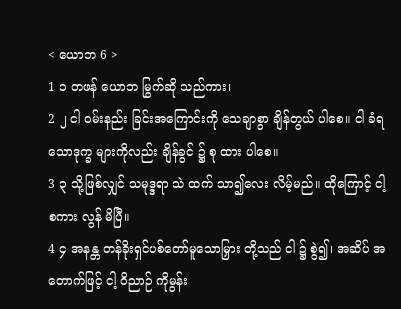< ယောဘ 6 >
1 ၁ တဖန် ယောဘ မြွက်ဆို သည်ကား၊
2 ၂ ငါ ဝမ်းနည်း ခြင်းအကြောင်းကို သေချာစွာ ချိန်တွယ် ပါစေ။ ငါ ခံရသောဒုက္ခ များကိုလည်း ချိန်ခွင် ၌ စု ထား ပါစေ။
3 ၃ သို့ဖြစ်လျှင် သမုဒ္ဒရာ သဲ ထက် သာ၍လေး လိမ့်မည်။ ထိုကြောင့် ငါ့ စကား လွန် မိပြီ။
4 ၄ အနန္တ တန်ခိုးရှင်ပစ်တော်မူသောမြှား တို့သည် ငါ ၌ စွဲ၍၊ အဆိပ် အတောက်ဖြင့် ငါ့ ဝိညာဉ် ကိုမွန်း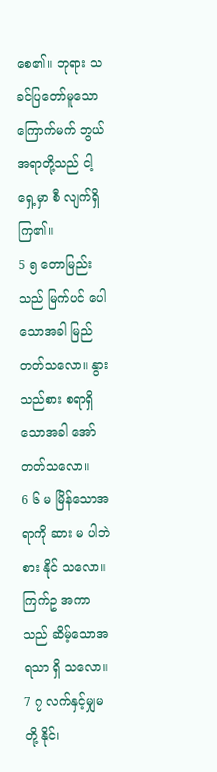စေ၏။ ဘုရား သခင်ပြတော်မူသောကြောက်မက် ဘွယ်အရာတို့သည် ငါ့ ရှေ့မှာ စီ လျက်ရှိကြ၏။
5 ၅ တောမြည်း သည် မြက်ပင် ပေါသောအခါ မြည် တတ်သလော။ နွား သည်စား စရာရှိသောအခါ အော် တတ်သလော။
6 ၆ မ မြိန်သောအရာကို ဆား မ ပါဘဲ စား နိုင် သလော။ ကြက်ဥ အကာ သည် ဆိမ့်သောအရသာ ရှိ သလော။
7 ၇ လက်နှင့်မျှမ တို့ နိုင်၊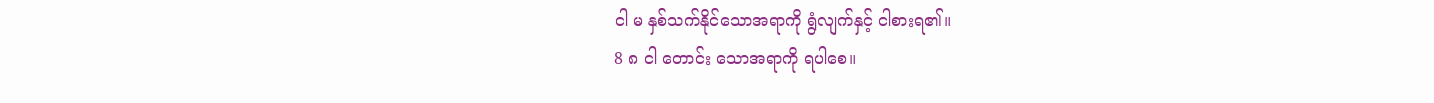ငါ မ နှစ်သက်နိုင်သောအရာကို ရွံလျက်နှင့် ငါစားရ၏။
8 ၈ ငါ တောင်း သောအရာကို ရပါစေ။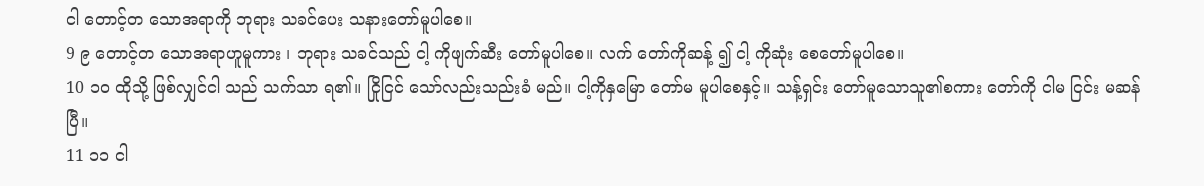ငါ တောင့်တ သောအရာကို ဘုရား သခင်ပေး သနားတော်မူပါစေ။
9 ၉ တောင့်တ သောအရာဟူမူကား ၊ ဘုရား သခင်သည် ငါ့ ကိုဖျက်ဆီး တော်မူပါစေ။ လက် တော်ကိုဆန့် ၍ ငါ့ ကိုဆုံး စေတော်မူပါစေ။
10 ၁၀ ထိုသို့ ဖြစ်လျှင်ငါ သည် သက်သာ ရ၏။ ငြိုငြင် သော်လည်းသည်းခံ မည်။ ငါ့ကိုနှမြော တော်မ မူပါစေနှင့်။ သန့်ရှင်း တော်မူသောသူ၏စကား တော်ကို ငါမ ငြင်း မဆန်ပြီ။
11 ၁၁ ငါ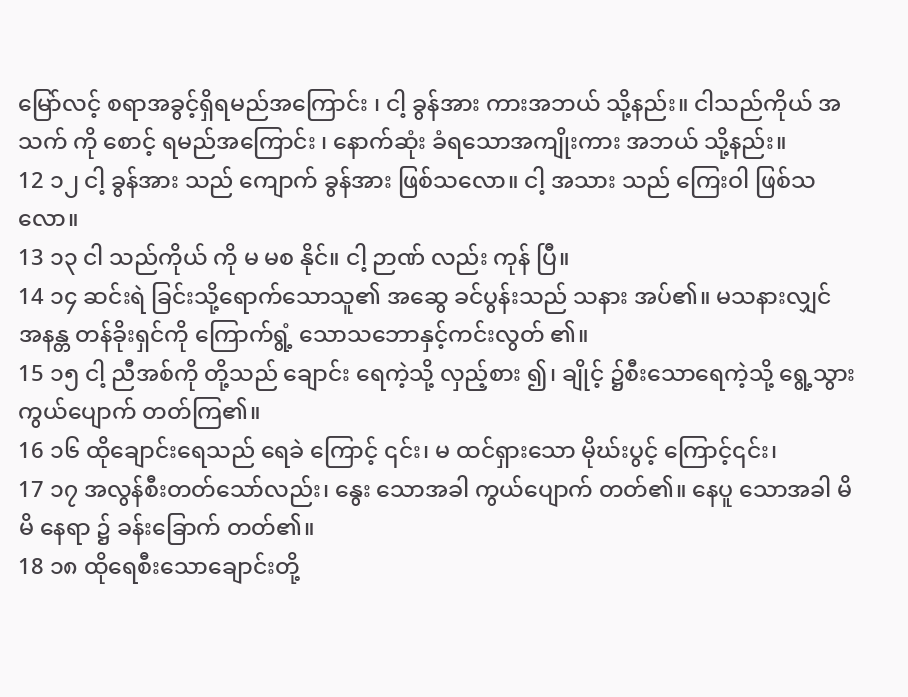မြော်လင့် စရာအခွင့်ရှိရမည်အကြောင်း ၊ ငါ့ ခွန်အား ကားအဘယ် သို့နည်း။ ငါသည်ကိုယ် အသက် ကို စောင့် ရမည်အကြောင်း ၊ နောက်ဆုံး ခံရသောအကျိုးကား အဘယ် သို့နည်း။
12 ၁၂ ငါ့ ခွန်အား သည် ကျောက် ခွန်အား ဖြစ်သလော။ ငါ့ အသား သည် ကြေးဝါ ဖြစ်သလော။
13 ၁၃ ငါ သည်ကိုယ် ကို မ မစ နိုင်။ ငါ့ ဉာဏ် လည်း ကုန် ပြီ။
14 ၁၄ ဆင်းရဲ ခြင်းသို့ရောက်သောသူ၏ အဆွေ ခင်ပွန်းသည် သနား အပ်၏။ မသနားလျှင် အနန္တ တန်ခိုးရှင်ကို ကြောက်ရွံ့ သောသဘောနှင့်ကင်းလွတ် ၏။
15 ၁၅ ငါ့ ညီအစ်ကို တို့သည် ချောင်း ရေကဲ့သို့ လှည့်စား ၍၊ ချိုင့် ၌စီးသောရေကဲ့သို့ ရွေ့သွား ကွယ်ပျောက် တတ်ကြ၏။
16 ၁၆ ထိုချောင်းရေသည် ရေခဲ ကြောင့် ၎င်း၊ မ ထင်ရှားသော မိုဃ်းပွင့် ကြောင့်၎င်း၊
17 ၁၇ အလွန်စီးတတ်သော်လည်း၊ နွေး သောအခါ ကွယ်ပျောက် တတ်၏။ နေပူ သောအခါ မိမိ နေရာ ၌ ခန်းခြောက် တတ်၏။
18 ၁၈ ထိုရေစီးသောချောင်းတို့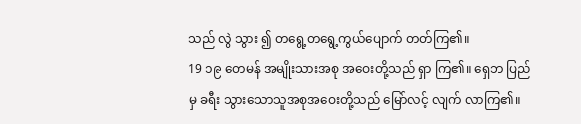သည် လွဲ သွား ၍ တရွေ့တရွေ့ကွယ်ပျောက် တတ်ကြ၏။
19 ၁၉ တေမန် အမျိုးသားအစု အဝေးတို့သည် ရှာ ကြ၏။ ရှေဘ ပြည်မှ ခရီး သွားသောသူအစုအဝေးတို့သည် မြော်လင့် လျက် လာကြ၏။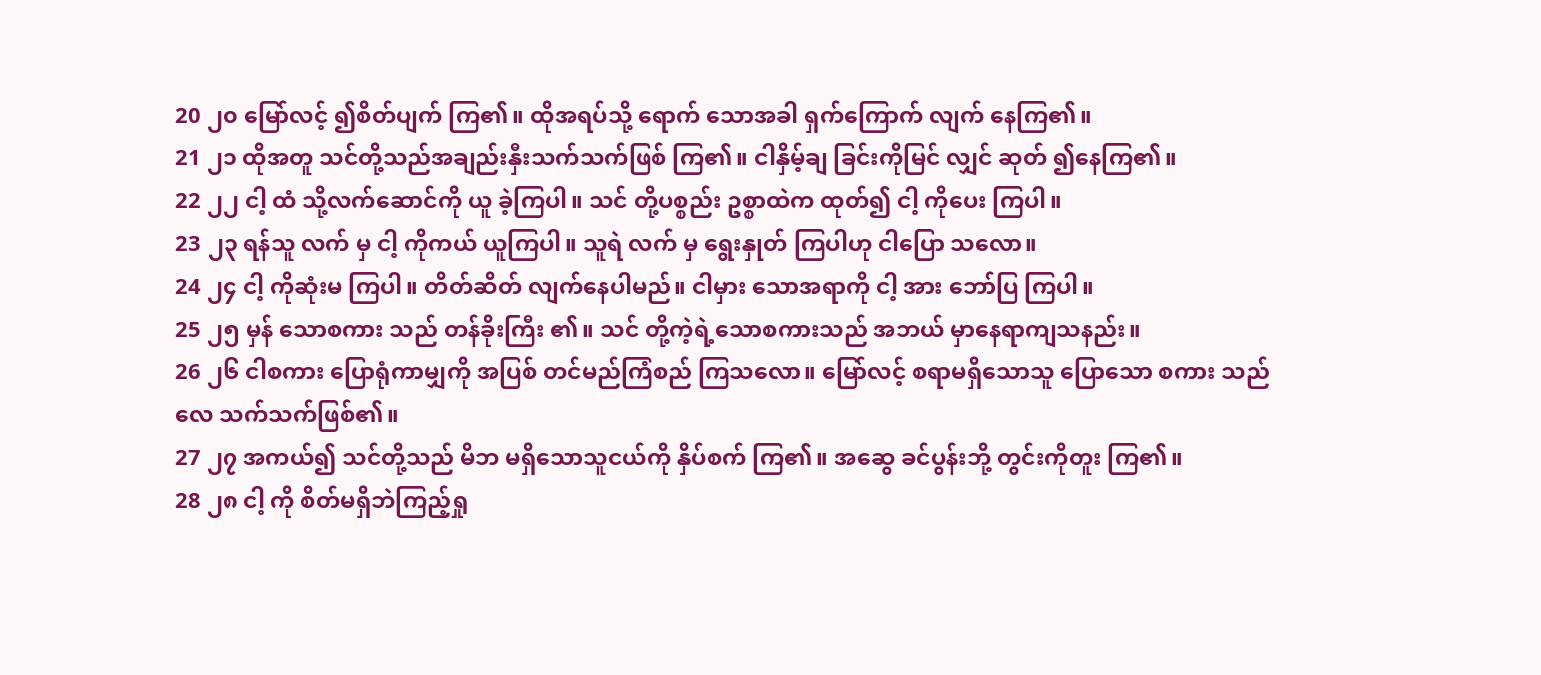20 ၂၀ မြော်လင့် ၍စိတ်ပျက် ကြ၏။ ထိုအရပ်သို့ ရောက် သောအခါ ရှက်ကြောက် လျက် နေကြ၏။
21 ၂၁ ထိုအတူ သင်တို့သည်အချည်းနှီးသက်သက်ဖြစ် ကြ၏။ ငါနှိမ့်ချ ခြင်းကိုမြင် လျှင် ဆုတ် ၍နေကြ၏။
22 ၂၂ ငါ့ ထံ သို့လက်ဆောင်ကို ယူ ခဲ့ကြပါ။ သင် တို့ပစ္စည်း ဥစ္စာထဲက ထုတ်၍ ငါ့ ကိုပေး ကြပါ။
23 ၂၃ ရန်သူ လက် မှ ငါ့ ကိုကယ် ယူကြပါ။ သူရဲ လက် မှ ရွေးနှုတ် ကြပါဟု ငါပြော သလော။
24 ၂၄ ငါ့ ကိုဆုံးမ ကြပါ။ တိတ်ဆိတ် လျက်နေပါမည်။ ငါမှား သောအရာကို ငါ့ အား ဘော်ပြ ကြပါ။
25 ၂၅ မှန် သောစကား သည် တန်ခိုးကြီး ၏။ သင် တို့ကဲ့ရဲ့သောစကားသည် အဘယ် မှာနေရာကျသနည်း။
26 ၂၆ ငါစကား ပြောရုံကာမျှကို အပြစ် တင်မည်ကြံစည် ကြသလော။ မြော်လင့် စရာမရှိသောသူ ပြောသော စကား သည် လေ သက်သက်ဖြစ်၏။
27 ၂၇ အကယ်၍ သင်တို့သည် မိဘ မရှိသောသူငယ်ကို နှိပ်စက် ကြ၏။ အဆွေ ခင်ပွန်းဘို့ တွင်းကိုတူး ကြ၏။
28 ၂၈ ငါ့ ကို စိတ်မရှိဘဲကြည့်ရှု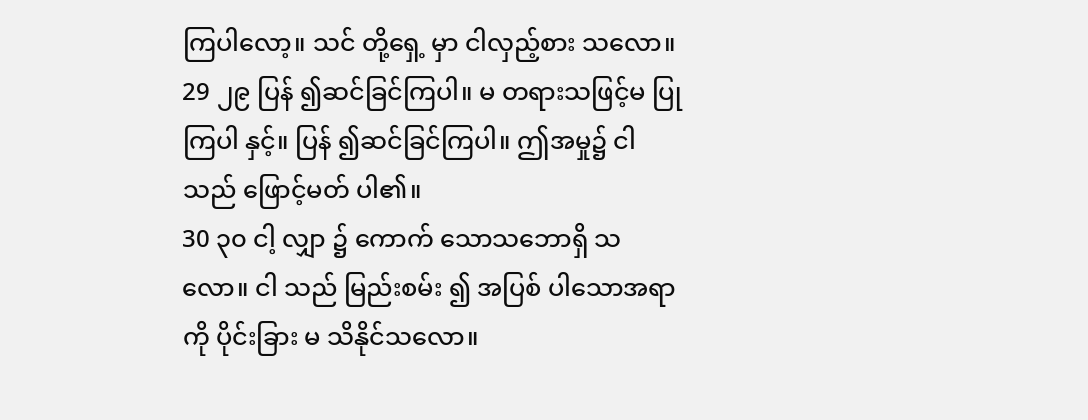ကြပါလော့။ သင် တို့ရှေ့ မှာ ငါလှည့်စား သလော။
29 ၂၉ ပြန် ၍ဆင်ခြင်ကြပါ။ မ တရားသဖြင့်မ ပြု ကြပါ နှင့်။ ပြန် ၍ဆင်ခြင်ကြပါ။ ဤအမှု၌ ငါ သည် ဖြောင့်မတ် ပါ၏။
30 ၃၀ ငါ့ လျှာ ၌ ကောက် သောသဘောရှိ သလော။ ငါ သည် မြည်းစမ်း ၍ အပြစ် ပါသောအရာကို ပိုင်းခြား မ သိနိုင်သလော။